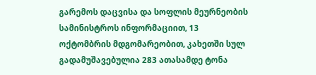გარემოს დაცვისა და სოფლის მეურნეობის სამინისტროს ინფორმაციით, 13 ოქტომბრის მდგომარეობით, კახეთში სულ გადამუშავებულია 283 ათასამდე ტონა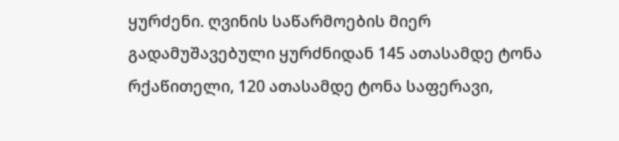ყურძენი. ღვინის საწარმოების მიერ გადამუშავებული ყურძნიდან 145 ათასამდე ტონა რქაწითელი, 120 ათასამდე ტონა საფერავი,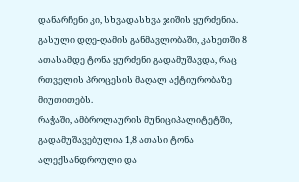დანარჩენი კი, სხვადასხვა ჯიშის ყურძენია. გასული დღე-ღამის განმავლობაში, კახეთში 8 ათასამდე ტონა ყურძენი გადამუშავდა, რაც რთველის პროცესის მაღალ აქტიურობაზე მიუთითებს.
რაჭაში, ამბროლაურის მუნიციპალიტეტში, გადამუშავებულია 1,8 ათასი ტონა ალექსანდროული და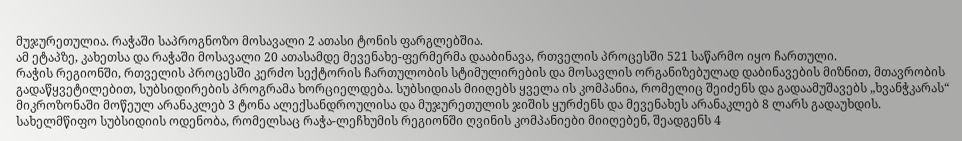მუჯურეთულია. რაჭაში საპროგნოზო მოსავალი 2 ათასი ტონის ფარგლებშია.
ამ ეტაპზე, კახეთსა და რაჭაში მოსავალი 20 ათასამდე მევენახე-ფერმერმა დააბინავა, რთველის პროცესში 521 საწარმო იყო ჩართული.
რაჭის რეგიონში, რთველის პროცესში კერძო სექტორის ჩართულობის სტიმულირების და მოსავლის ორგანიზებულად დაბინავების მიზნით, მთავრობის გადაწყვეტილებით, სუბსიდირების პროგრამა ხორციელდება. სუბსიდიას მიიღებს ყველა ის კომპანია, რომელიც შეიძენს და გადაამუშავებს „ხვანჭკარას“ მიკროზონაში მოწეულ არანაკლებ 3 ტონა ალექსანდროულისა და მუჯურეთულის ჯიშის ყურძენს და მევენახეს არანაკლებ 8 ლარს გადაუხდის. სახელმწიფო სუბსიდიის ოდენობა, რომელსაც რაჭა-ლეჩხუმის რეგიონში ღვინის კომპანიები მიიღებენ, შეადგენს 4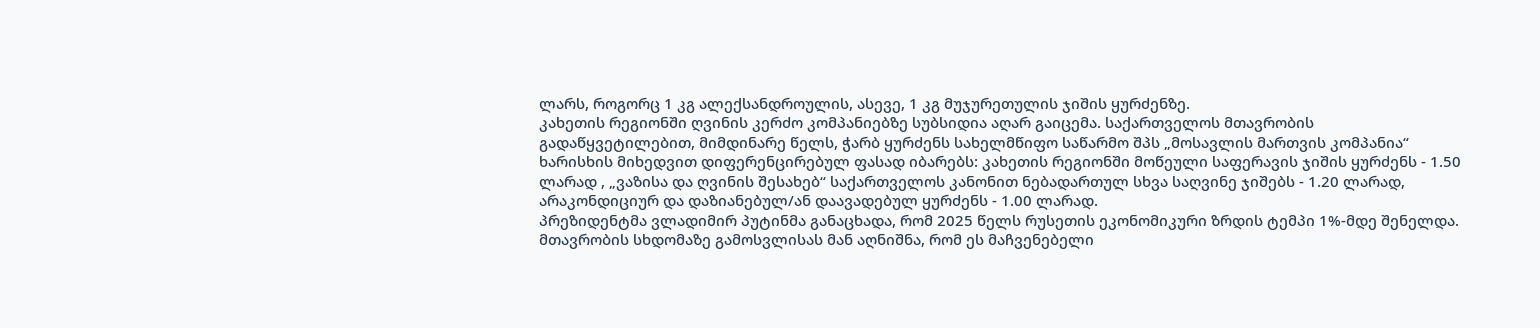ლარს, როგორც 1 კგ ალექსანდროულის, ასევე, 1 კგ მუჯურეთულის ჯიშის ყურძენზე.
კახეთის რეგიონში ღვინის კერძო კომპანიებზე სუბსიდია აღარ გაიცემა. საქართველოს მთავრობის გადაწყვეტილებით, მიმდინარე წელს, ჭარბ ყურძენს სახელმწიფო საწარმო შპს „მოსავლის მართვის კომპანია“ ხარისხის მიხედვით დიფერენცირებულ ფასად იბარებს: კახეთის რეგიონში მოწეული საფერავის ჯიშის ყურძენს - 1.50 ლარად , „ვაზისა და ღვინის შესახებ“ საქართველოს კანონით ნებადართულ სხვა საღვინე ჯიშებს - 1.20 ლარად, არაკონდიციურ და დაზიანებულ/ან დაავადებულ ყურძენს - 1.00 ლარად.
პრეზიდენტმა ვლადიმირ პუტინმა განაცხადა, რომ 2025 წელს რუსეთის ეკონომიკური ზრდის ტემპი 1%-მდე შენელდა.
მთავრობის სხდომაზე გამოსვლისას მან აღნიშნა, რომ ეს მაჩვენებელი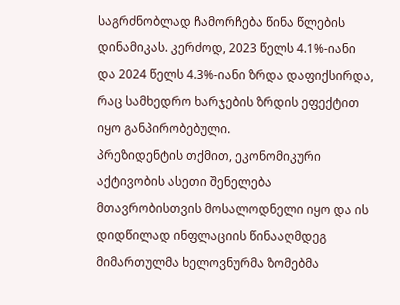საგრძნობლად ჩამორჩება წინა წლების დინამიკას. კერძოდ, 2023 წელს 4.1%-იანი და 2024 წელს 4.3%-იანი ზრდა დაფიქსირდა, რაც სამხედრო ხარჯების ზრდის ეფექტით იყო განპირობებული.
პრეზიდენტის თქმით, ეკონომიკური აქტივობის ასეთი შენელება მთავრობისთვის მოსალოდნელი იყო და ის დიდწილად ინფლაციის წინააღმდეგ მიმართულმა ხელოვნურმა ზომებმა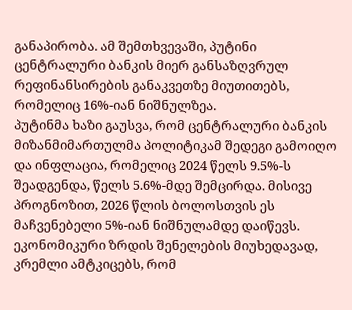განაპირობა. ამ შემთხვევაში, პუტინი ცენტრალური ბანკის მიერ განსაზღვრულ რეფინანსირების განაკვეთზე მიუთითებს, რომელიც 16%-იან ნიშნულზეა.
პუტინმა ხაზი გაუსვა, რომ ცენტრალური ბანკის მიზანმიმართულმა პოლიტიკამ შედეგი გამოიღო და ინფლაცია, რომელიც 2024 წელს 9.5%-ს შეადგენდა, წელს 5.6%-მდე შემცირდა. მისივე პროგნოზით, 2026 წლის ბოლოსთვის ეს მაჩვენებელი 5%-იან ნიშნულამდე დაიწევს.
ეკონომიკური ზრდის შენელების მიუხედავად, კრემლი ამტკიცებს, რომ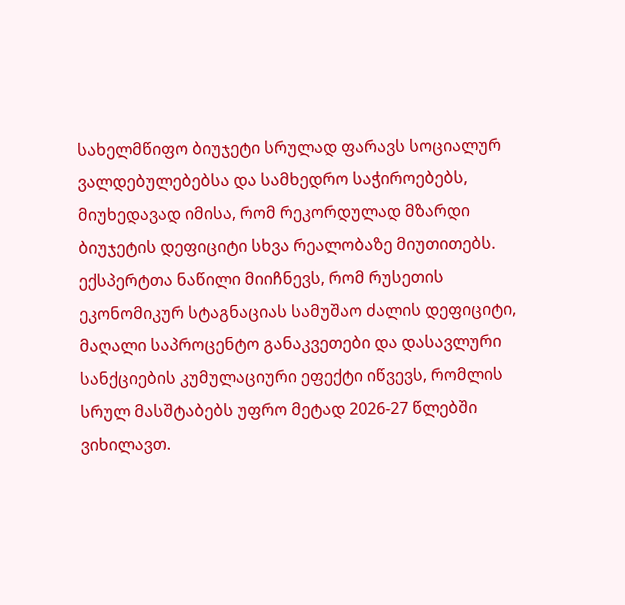სახელმწიფო ბიუჯეტი სრულად ფარავს სოციალურ ვალდებულებებსა და სამხედრო საჭიროებებს, მიუხედავად იმისა, რომ რეკორდულად მზარდი ბიუჯეტის დეფიციტი სხვა რეალობაზე მიუთითებს.
ექსპერტთა ნაწილი მიიჩნევს, რომ რუსეთის ეკონომიკურ სტაგნაციას სამუშაო ძალის დეფიციტი, მაღალი საპროცენტო განაკვეთები და დასავლური სანქციების კუმულაციური ეფექტი იწვევს, რომლის სრულ მასშტაბებს უფრო მეტად 2026-27 წლებში ვიხილავთ.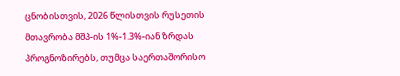ცნობისთვის, 2026 წლისთვის რუსეთის მთავრობა მშპ-ის 1%-1.3%-იან ზრდას პროგნოზირებს, თუმცა საერთაშორისო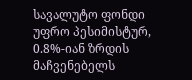სავალუტო ფონდი უფრო პესიმისტურ, 0.8%-იან ზრდის მაჩვენებელს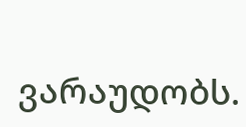ვარაუდობს.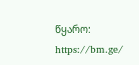წყარო: https://bm.ge/